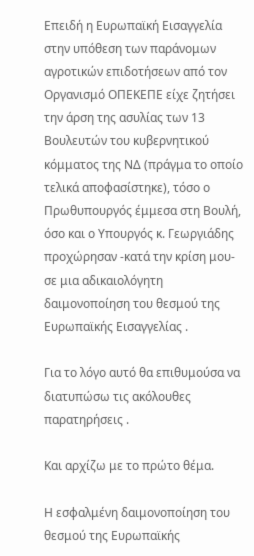Επειδή η Ευρωπαϊκή Εισαγγελία στην υπόθεση των παράνομων αγροτικών επιδοτήσεων από τον Οργανισμό ΟΠΕΚΕΠΕ είχε ζητήσει την άρση της ασυλίας των 13 Βουλευτών του κυβερνητικού κόμματος της ΝΔ (πράγμα το οποίο τελικά αποφασίστηκε), τόσο ο Πρωθυπουργός έμμεσα στη Βουλή, όσο και ο Υπουργός κ. Γεωργιάδης προχώρησαν -κατά την κρίση μου- σε μια αδικαιολόγητη δαιμονοποίηση του θεσμού της Ευρωπαϊκής Εισαγγελίας .

Για το λόγο αυτό θα επιθυμούσα να διατυπώσω τις ακόλουθες παρατηρήσεις .

Και αρχίζω με το πρώτο θέμα.

Η εσφαλμένη δαιμονοποίηση του θεσμού της Ευρωπαϊκής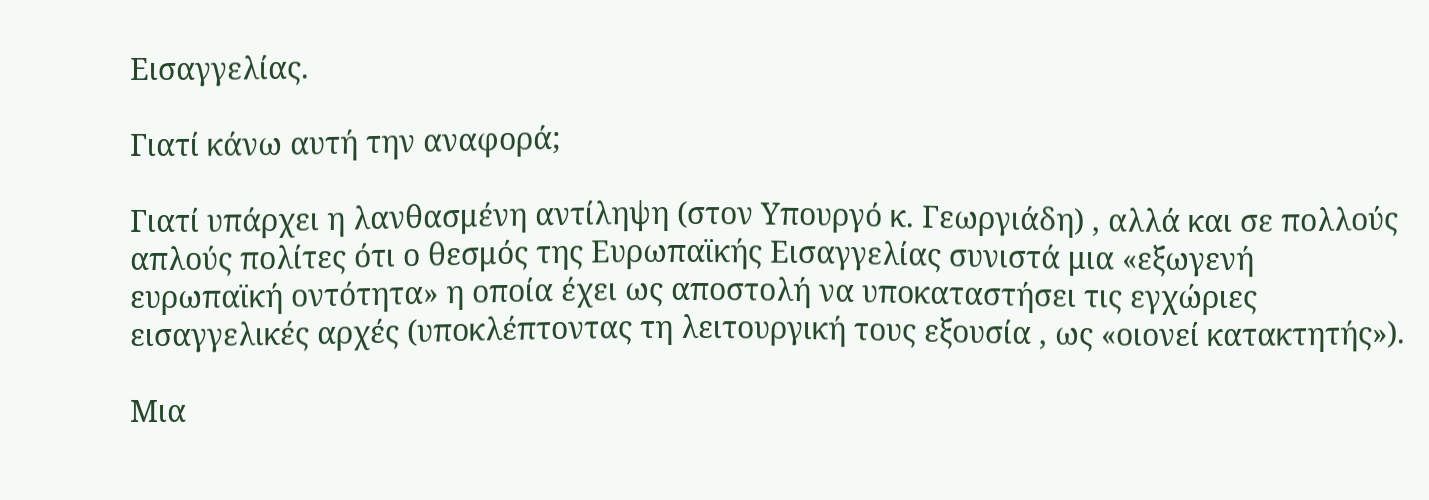Εισαγγελίας.

Γιατί κάνω αυτή την αναφορά;

Γιατί υπάρχει η λανθασμένη αντίληψη (στον Υπουργό κ. Γεωργιάδη) , αλλά και σε πολλούς απλούς πολίτες ότι ο θεσμός της Ευρωπαϊκής Εισαγγελίας συνιστά μια «εξωγενή ευρωπαϊκή οντότητα» η οποία έχει ως αποστολή να υποκαταστήσει τις εγχώριες εισαγγελικές αρχές (υποκλέπτοντας τη λειτουργική τους εξουσία , ως «οιονεί κατακτητής»).

Μια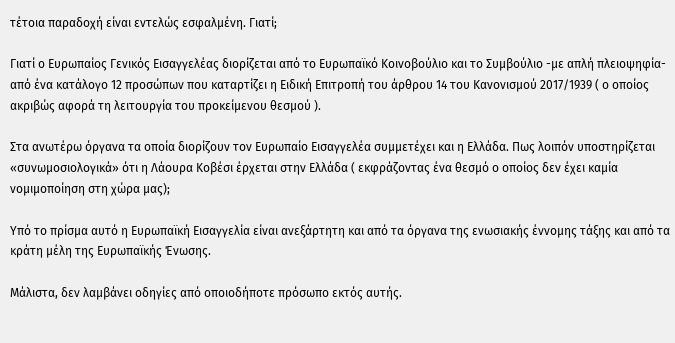τέτοια παραδοχή είναι εντελώς εσφαλμένη. Γιατί;

Γιατί ο Ευρωπαίος Γενικός Εισαγγελέας διορίζεται από το Ευρωπαϊκό Κοινοβούλιο και το Συμβούλιο -με απλή πλειοψηφία- από ένα κατάλογο 12 προσώπων που καταρτίζει η Ειδική Επιτροπή του άρθρου 14 του Κανονισμού 2017/1939 ( ο οποίος ακριβώς αφορά τη λειτουργία του προκείμενου θεσμού ).

Στα ανωτέρω όργανα τα οποία διορίζουν τον Ευρωπαίο Εισαγγελέα συμμετέχει και η Ελλάδα. Πως λοιπόν υποστηρίζεται «συνωμοσιολογικά» ότι η Λάουρα Κοβέσι έρχεται στην Ελλάδα ( εκφράζοντας ένα θεσμό ο οποίος δεν έχει καμία νομιμοποίηση στη χώρα μας);

Υπό το πρίσμα αυτό η Ευρωπαϊκή Εισαγγελία είναι ανεξάρτητη και από τα όργανα της ενωσιακής έννομης τάξης και από τα κράτη μέλη της Ευρωπαϊκής Ένωσης.

Μάλιστα, δεν λαμβάνει οδηγίες από οποιοδήποτε πρόσωπο εκτός αυτής.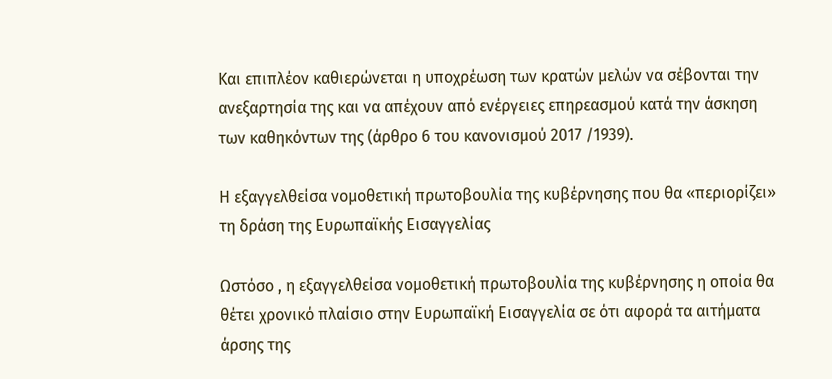Και επιπλέον καθιερώνεται η υποχρέωση των κρατών μελών να σέβονται την ανεξαρτησία της και να απέχουν από ενέργειες επηρεασμού κατά την άσκηση των καθηκόντων της (άρθρο 6 του κανονισμού 2017 /1939).

Η εξαγγελθείσα νομοθετική πρωτοβουλία της κυβέρνησης που θα «περιορίζει» τη δράση της Ευρωπαϊκής Εισαγγελίας

Ωστόσο , η εξαγγελθείσα νομοθετική πρωτοβουλία της κυβέρνησης η οποία θα θέτει χρονικό πλαίσιο στην Ευρωπαϊκή Εισαγγελία σε ότι αφορά τα αιτήματα άρσης της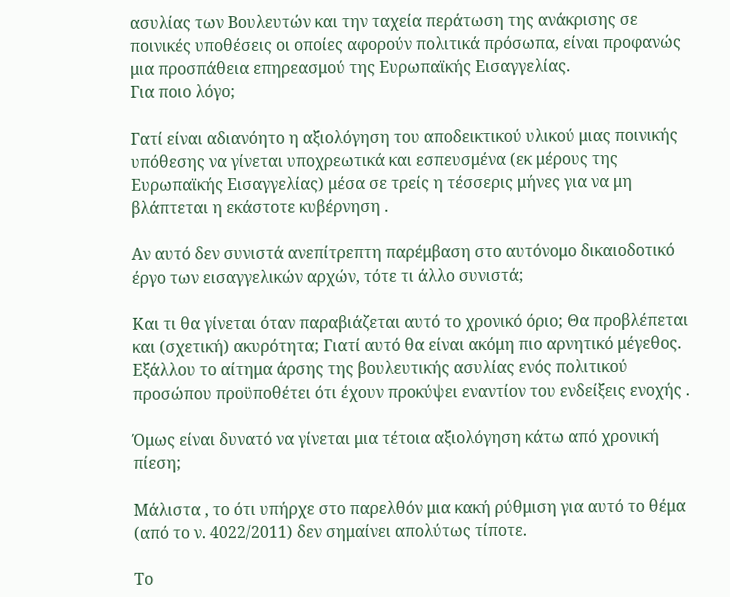ασυλίας των Βουλευτών και την ταχεία περάτωση της ανάκρισης σε ποινικές υποθέσεις οι οποίες αφορούν πολιτικά πρόσωπα, είναι προφανώς μια προσπάθεια επηρεασμού της Ευρωπαϊκής Εισαγγελίας.
Για ποιο λόγο;

Γατί είναι αδιανόητο η αξιολόγηση του αποδεικτικού υλικού μιας ποινικής υπόθεσης να γίνεται υποχρεωτικά και εσπευσμένα (εκ μέρους της Ευρωπαϊκής Εισαγγελίας) μέσα σε τρείς η τέσσερις μήνες για να μη βλάπτεται η εκάστοτε κυβέρνηση .

Αν αυτό δεν συνιστά ανεπίτρεπτη παρέμβαση στο αυτόνομο δικαιοδοτικό έργο των εισαγγελικών αρχών, τότε τι άλλο συνιστά;

Και τι θα γίνεται όταν παραβιάζεται αυτό το χρονικό όριο; Θα προβλέπεται και (σχετική) ακυρότητα; Γιατί αυτό θα είναι ακόμη πιο αρνητικό μέγεθος.
Εξάλλου το αίτημα άρσης της βουλευτικής ασυλίας ενός πολιτικού προσώπου προϋποθέτει ότι έχουν προκύψει εναντίον του ενδείξεις ενοχής .

Όμως είναι δυνατό να γίνεται μια τέτοια αξιολόγηση κάτω από χρονική πίεση;

Μάλιστα , το ότι υπήρχε στο παρελθόν μια κακή ρύθμιση για αυτό το θέμα (από το ν. 4022/2011) δεν σημαίνει απολύτως τίποτε.

Το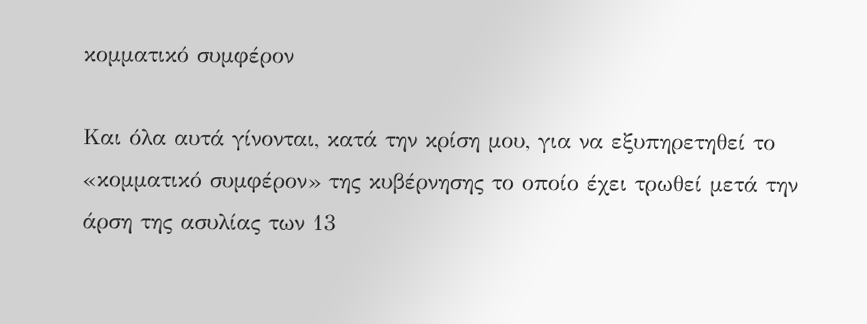κομματικό συμφέρον

Και όλα αυτά γίνονται, κατά την κρίση μου, για να εξυπηρετηθεί το «κομματικό συμφέρον» της κυβέρνησης το οποίο έχει τρωθεί μετά την άρση της ασυλίας των 13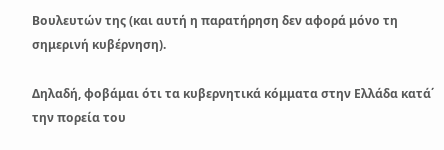Βουλευτών της (και αυτή η παρατήρηση δεν αφορά μόνο τη σημερινή κυβέρνηση).

Δηλαδή, φοβάμαι ότι τα κυβερνητικά κόμματα στην Ελλάδα κατά΄ την πορεία του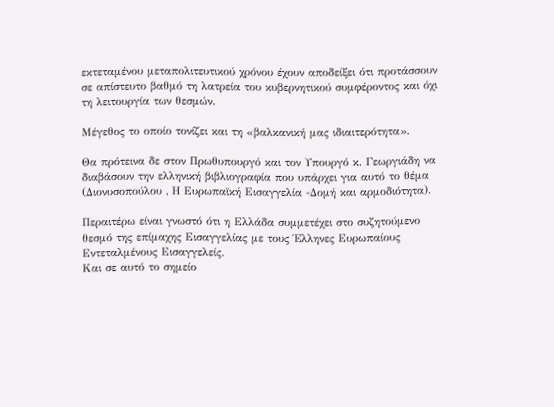εκτεταμένου μεταπολιτευτικού χρόνου έχουν αποδείξει ότι προτάσσουν σε απίστευτο βαθμό τη λατρεία του κυβερνητικού συμφέροντος και όχι τη λειτουργία των θεσμών.

Μέγεθος το οποίο τονίζει και τη «βαλκανική μας ιδιαιτερότητα».

Θα πρότεινα δε στον Πρωθυπουργό και τον Υπουργό κ. Γεωργιάδη να διαβάσουν την ελληνική βιβλιογραφία που υπάρχει για αυτό το θέμα (Διονυσοπούλου , Η Ευρωπαϊκή Εισαγγελία -Δομή και αρμοδιότητα).

Περαιτέρω είναι γνωστό ότι η Ελλάδα συμμετέχει στο συζητούμενο θεσμό της επίμαχης Εισαγγελίας με τους Έλληνες Ευρωπαίους Εντεταλμένους Εισαγγελείς.
Και σε αυτό το σημείο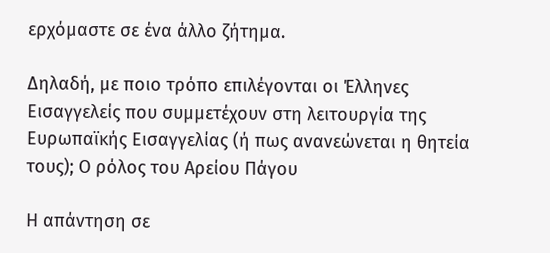ερχόμαστε σε ένα άλλο ζήτημα.

Δηλαδή, με ποιο τρόπο επιλέγονται οι Έλληνες Εισαγγελείς που συμμετέχουν στη λειτουργία της Ευρωπαϊκής Εισαγγελίας (ή πως ανανεώνεται η θητεία τους); Ο ρόλος του Αρείου Πάγου

Η απάντηση σε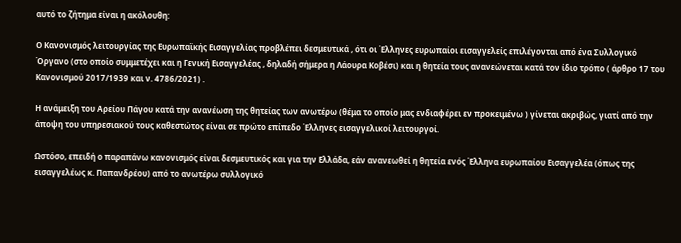αυτό το ζήτημα είναι η ακόλουθη:

Ο Κανονισμός λειτουργίας της Ευρωπαϊκής Εισαγγελίας προβλέπει δεσμευτικά , ότι οι Έλληνες ευρωπαίοι εισαγγελείς επιλέγονται από ένα Συλλογικό Όργανο (στο οποίο συμμετέχει και η Γενική Εισαγγελέας , δηλαδή σήμερα η Λάουρα Κοβέσι) και η θητεία τους ανανεώνεται κατά τον ίδιο τρόπο ( άρθρο 17 του Κανονισμού 2017/1939 και ν. 4786/2021) .

Η ανάμειξη του Αρείου Πάγου κατά την ανανέωση της θητείας των ανωτέρω (θέμα το οποίο μας ενδιαφέρει εν προκειμένω ) γίνεται ακριβώς, γιατί από την άποψη του υπηρεσιακού τους καθεστώτος είναι σε πρώτο επίπεδο Έλληνες εισαγγελικοί λειτουργοί.

Ωστόσο, επειδή ο παραπάνω κανονισμός είναι δεσμευτικός και για την Ελλάδα, εάν ανανεωθεί η θητεία ενός Έλληνα ευρωπαίου Εισαγγελέα (όπως της εισαγγελέως κ. Παπανδρέου) από το ανωτέρω συλλογικό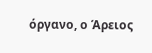όργανο, ο Άρειος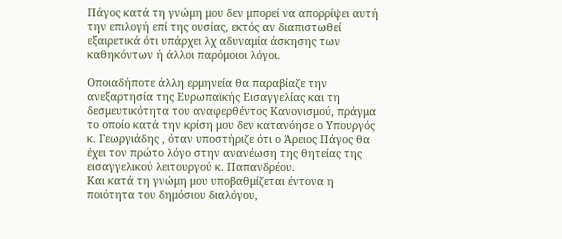Πάγος κατά τη γνώμη μου δεν μπορεί να απορρίψει αυτή την επιλογή επί της ουσίας, εκτός αν διαπιστωθεί εξαιρετικά ότι υπάρχει λχ αδυναμία άσκησης των καθηκόντων ή άλλοι παρόμοιοι λόγοι.

Οποιαδήποτε άλλη ερμηνεία θα παραβίαζε την ανεξαρτησία της Ευρωπαϊκής Εισαγγελίας και τη δεσμευτικότητα του αναφερθέντος Κανονισμού, πράγμα το οποίο κατά την κρίση μου δεν κατανόησε ο Υπουργός κ. Γεωργιάδης , όταν υποστήριζε ότι ο Άρειος Πάγος θα έχει τον πρώτο λόγο στην ανανέωση της θητείας της εισαγγελικού λειτουργού κ. Παπανδρέου.
Και κατά τη γνώμη μου υποβαθμίζεται έντονα η ποιότητα του δημόσιου διαλόγου,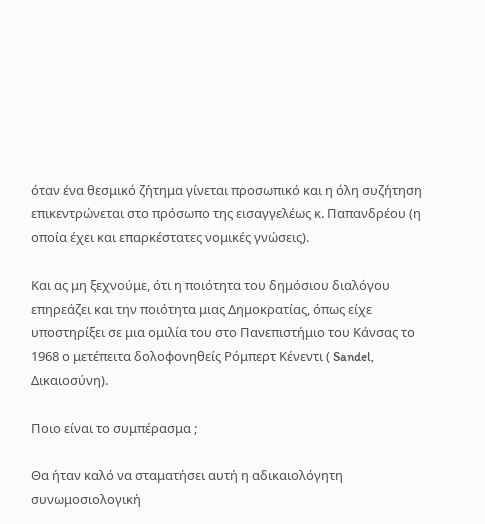όταν ένα θεσμικό ζήτημα γίνεται προσωπικό και η όλη συζήτηση επικεντρώνεται στο πρόσωπο της εισαγγελέως κ. Παπανδρέου (η οποία έχει και επαρκέστατες νομικές γνώσεις).

Και ας μη ξεχνούμε, ότι η ποιότητα του δημόσιου διαλόγου επηρεάζει και την ποιότητα μιας Δημοκρατίας, όπως είχε υποστηρίξει σε μια ομιλία του στο Πανεπιστήμιο του Κάνσας το 1968 ο μετέπειτα δολοφονηθείς Ρόμπερτ Κένεντι ( Sandel, Δικαιοσύνη).

Ποιο είναι το συμπέρασμα ;

Θα ήταν καλό να σταματήσει αυτή η αδικαιολόγητη συνωμοσιολογική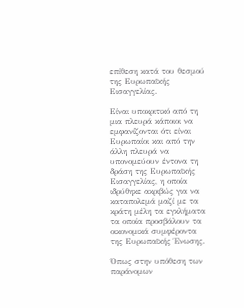επίθεση κατά του θεσμού της Ευρωπαϊκής Εισαγγελίας.

Είναι υποκριτικό από τη μια πλευρά κάποιοι να εμφανίζονται ότι είναι Ευρωπαίοι και από την άλλη πλευρά να υπονομεύουν έντονα τη δράση της Ευρωπαϊκής Εισαγγελίας, η οποία ιδρύθηκε ακριβώς για να καταπολεμά μαζί με τα κράτη μέλη τα εγκλήματα τα οποία προσβάλουν τα οικονομικά συμφέροντα της Ευρωπαϊκής Ένωσης.

Όπως στην υπόθεση των παράνομων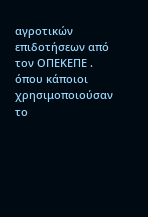αγροτικών επιδοτήσεων από τον ΟΠΕΚΕΠΕ . όπου κάποιοι χρησιμοποιούσαν το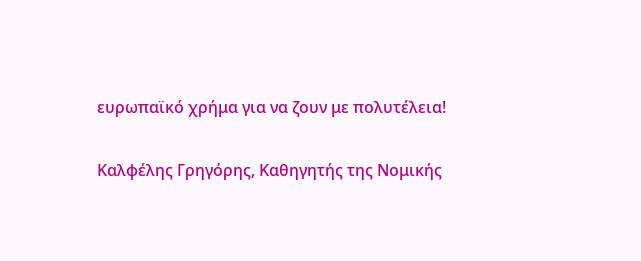ευρωπαϊκό χρήμα για να ζουν με πολυτέλεια!

Καλφέλης Γρηγόρης, Καθηγητής της Νομικής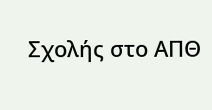Σχολής στο ΑΠΘ